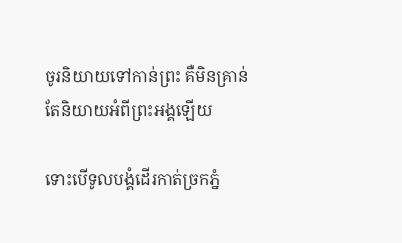ចូរនិយាយទៅកាន់ព្រះ គឺមិនគ្រាន់តែនិយាយអំពីព្រះអង្គឡើយ

ទោះបើទូលបង្គំដើរកាត់ច្រកភ្នំ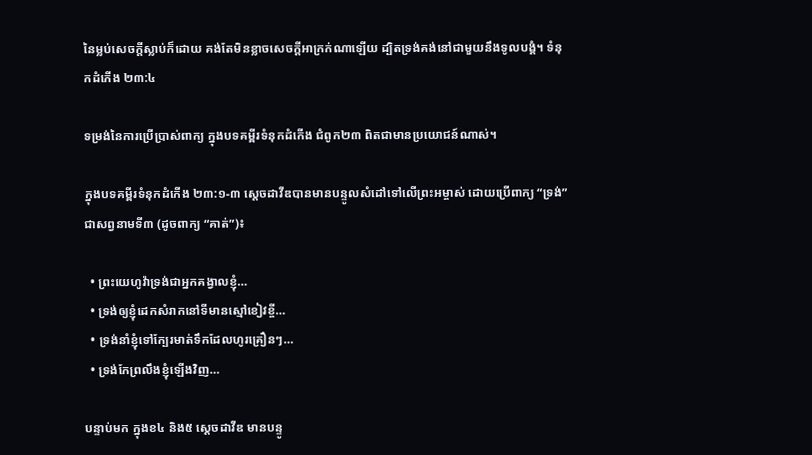នៃម្លប់សេចក្តីស្លាប់ក៏ដោយ គង់តែមិនខ្លាចសេចក្តីអាក្រក់ណាឡើយ ដ្បិតទ្រង់គង់នៅជាមួយនឹងទូលបង្គំ។ ទំនុកដំកើង ២៣:៤

ទម្រង់នៃការប្រើប្រាស់ពាក្យ ក្នុងបទគម្ពីរទំនុកដំកើង ជំពូក២៣ ពិតជាមានប្រយោជន៍ណាស់។

ក្នុងបទគម្ពីរទំនុកដំកើង ២៣:១-៣ ស្តេចដាវីឌបានមានបន្ទូលសំដៅទៅលើព្រះអម្ចាស់ ដោយប្រើពាក្យ “ទ្រង់” ជាសព្វនាមទី៣ (ដូចពាក្យ “គាត់”)៖

  • ព្រះយេហូវ៉ាទ្រង់ជាអ្នកគង្វាលខ្ញុំ…
  • ទ្រង់ឲ្យខ្ញុំដេកសំរាកនៅទីមានស្មៅខៀវខ្ចី…
  • ទ្រង់នាំខ្ញុំទៅក្បែរមាត់ទឹកដែលហូរគ្រឿនៗ…
  • ទ្រង់កែព្រលឹងខ្ញុំឡើងវិញ…

បន្ទាប់មក ក្នុងខ៤ និង៥ ស្តេចដាវីឌ មានបន្ទូ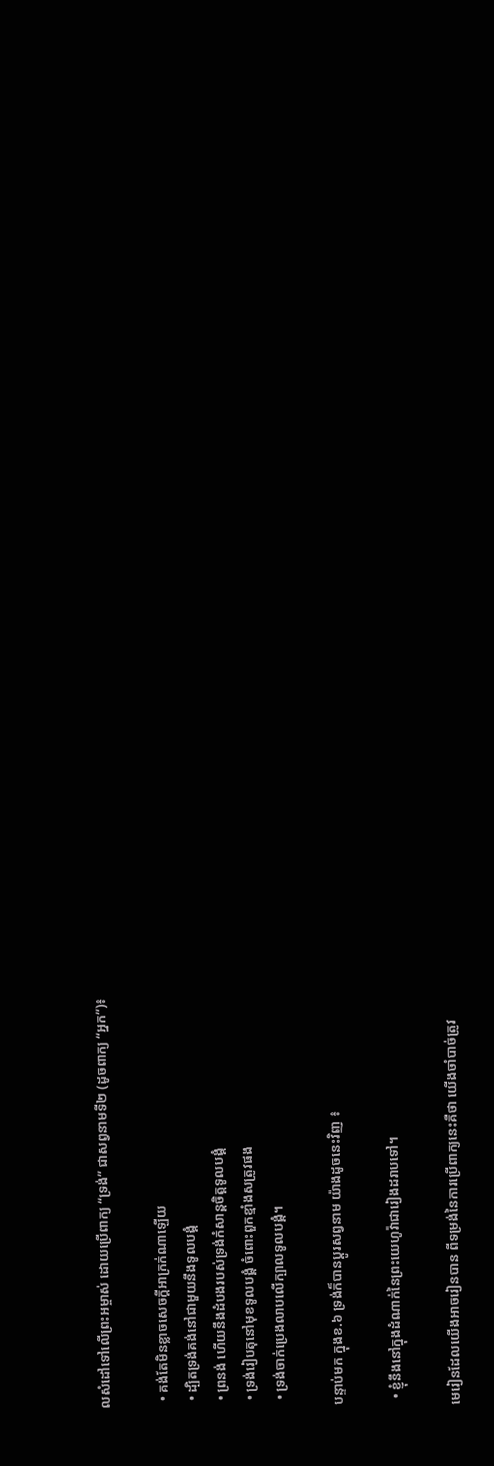លសំដៅទៅលើព្រះអម្ចាស់ ដោយប្រើពាក្យ “ទ្រង់” ជាសព្វនាមទី២ (ដូចពាក្យ “អ្នក”)៖

  • គង់តែមិនខ្លាចសេចក្តីអាក្រក់ណាឡើយ
  • ដ្បិតទ្រង់គង់នៅជាមួយនឹងទូលបង្គំ
  • ព្រនង់ ហើយនឹងដំបងរបស់ទ្រង់កំសាន្តចិត្តទូលបង្គំ
  • ទ្រង់រៀបតុនៅមុខទូលបង្គំ ចំពោះពួកខ្មាំងសត្រូវផង
  • ទ្រង់ចាក់ប្រេងលាបលើក្បាលទូលបង្គំ។

បន្ទាប់មក ក្នុងខ.៦ ទ្រង់ក៏បានប្តូរសព្វនាម យ៉ាងដូចនេះវិញ ៖

  • ខ្ញុំនឹងនៅក្នុងដំណាក់នៃព្រះយេហូវ៉ាជារៀងដរាបទៅ។

មេរៀនដែលយើងអាចរៀនបាន ពីទម្រង់នៃការប្រើពាក្យនេះគឺថា យើងចាំបាច់ត្រូវ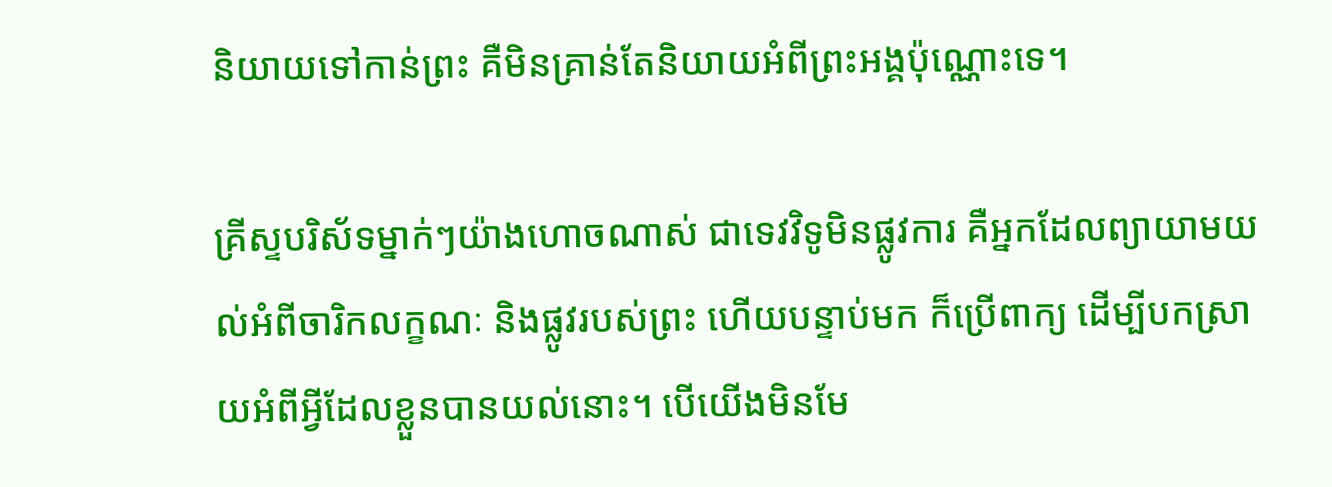និយាយទៅកាន់ព្រះ គឺមិនគ្រាន់តែនិយាយអំពីព្រះអង្គប៉ុណ្ណោះទេ។

គ្រីស្ទបរិស័ទម្នាក់ៗយ៉ាងហោចណាស់ ជាទេវវិទូមិនផ្លូវការ គឺអ្នកដែលព្យាយាមយល់អំពីចារិកលក្ខណៈ និងផ្លូវរបស់ព្រះ ហើយបន្ទាប់មក ក៏ប្រើពាក្យ ដើម្បីបកស្រាយអំពីអ្វីដែលខ្លួនបានយល់នោះ។ បើយើងមិនមែ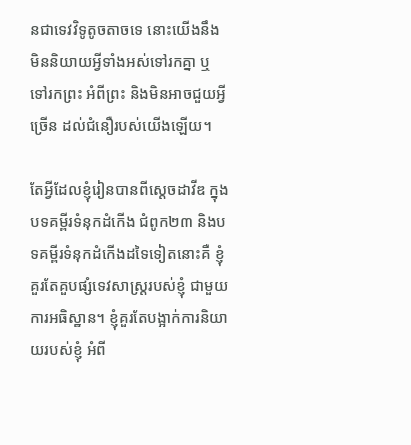នជាទេវវិទូតូចតាចទេ នោះយើងនឹងមិននិយាយអ្វីទាំងអស់ទៅរកគ្នា ឬទៅរកព្រះ អំពីព្រះ និងមិនអាចជួយអ្វីច្រើន ដល់ជំនឿរបស់យើងឡើយ។

តែអ្វីដែលខ្ញុំរៀនបានពីស្តេចដាវីឌ ក្នុងបទគម្ពីរទំនុកដំកើង ជំពូក២៣ និងបទគម្ពីរទំនុកដំកើងដទៃទៀតនោះគឺ ខ្ញុំគួរតែគួបផ្សំទេវសាស្ត្ររបស់ខ្ញុំ ជាមួយការអធិស្ឋាន។ ខ្ញុំគួរតែបង្អាក់ការនិយាយរបស់ខ្ញុំ អំពី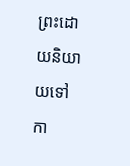ព្រះដោយនិយាយទៅកា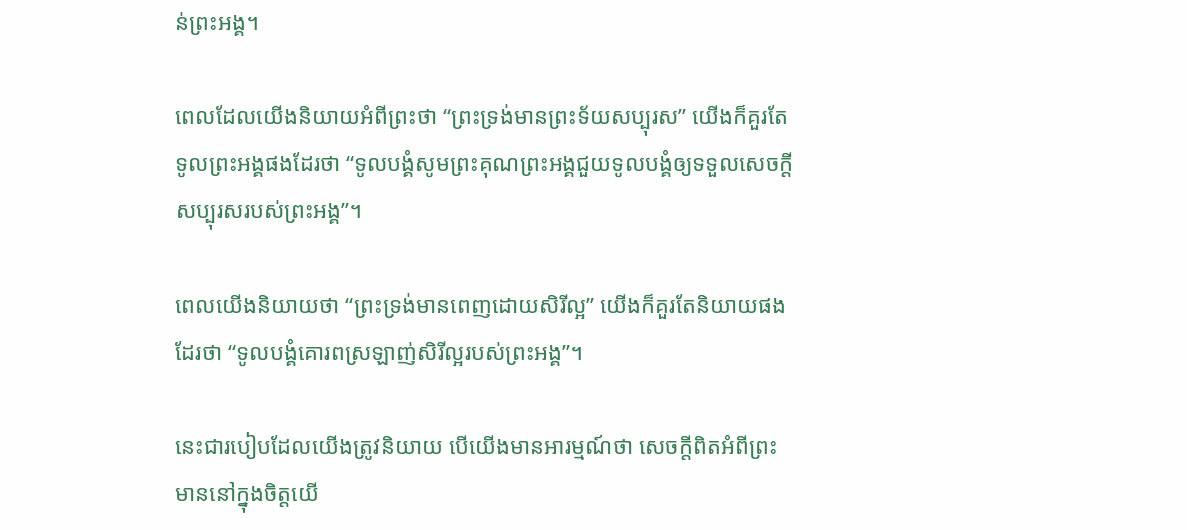ន់ព្រះអង្គ។

ពេលដែលយើងនិយាយអំពីព្រះថា “ព្រះទ្រង់មានព្រះទ័យសប្បុរស” យើងក៏គួរតែទូលព្រះអង្គផងដែរថា “ទូលបង្គំសូមព្រះគុណព្រះអង្គជួយទូលបង្គំឲ្យទទួលសេចក្តីសប្បុរសរបស់ព្រះអង្គ”។

ពេលយើងនិយាយថា “ព្រះទ្រង់មានពេញដោយសិរីល្អ” យើងក៏គួរតែនិយាយផងដែរថា “ទូលបង្គំគោរពស្រឡាញ់សិរីល្អរបស់ព្រះអង្គ”។

នេះជារបៀបដែលយើងត្រូវនិយាយ បើយើងមានអារម្មណ៍ថា សេចក្តីពិតអំពីព្រះ មាននៅក្នុងចិត្តយើ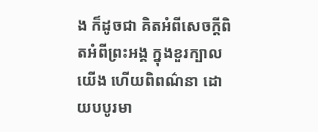ង ក៏ដូចជា គិតអំពីសេចក្តីពិតអំពីព្រះអង្គ ក្នុងខួរក្បាលយើង ហើយពិពណ៌នា ដោយបបូរមា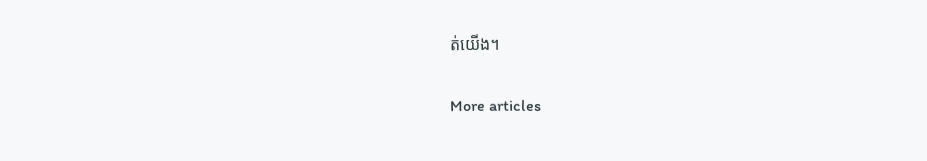ត់យើង។

More articles